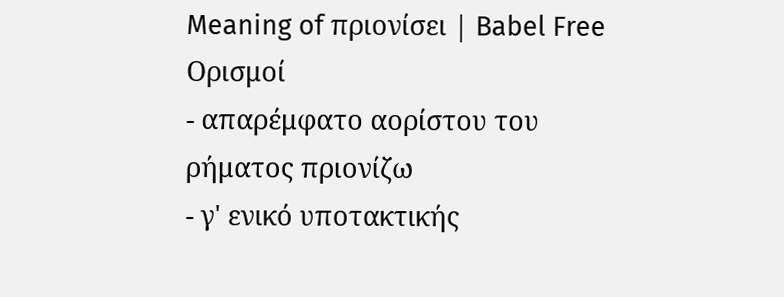Meaning of πριονίσει | Babel Free
Ορισμοί
- απαρέμφατο αορίστου του ρήματος πριονίζω
- γ' ενικό υποτακτικής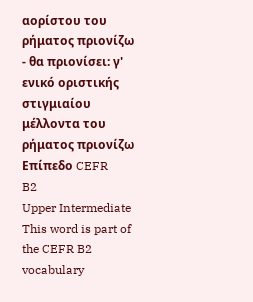αορίστου του ρήματος πριονίζω
- θα πριονίσει: γ' ενικό οριστικής στιγμιαίου μέλλοντα του ρήματος πριονίζω
Επίπεδο CEFR
B2
Upper Intermediate
This word is part of the CEFR B2 vocabulary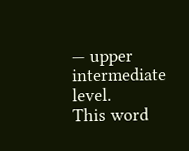— upper intermediate level.
This word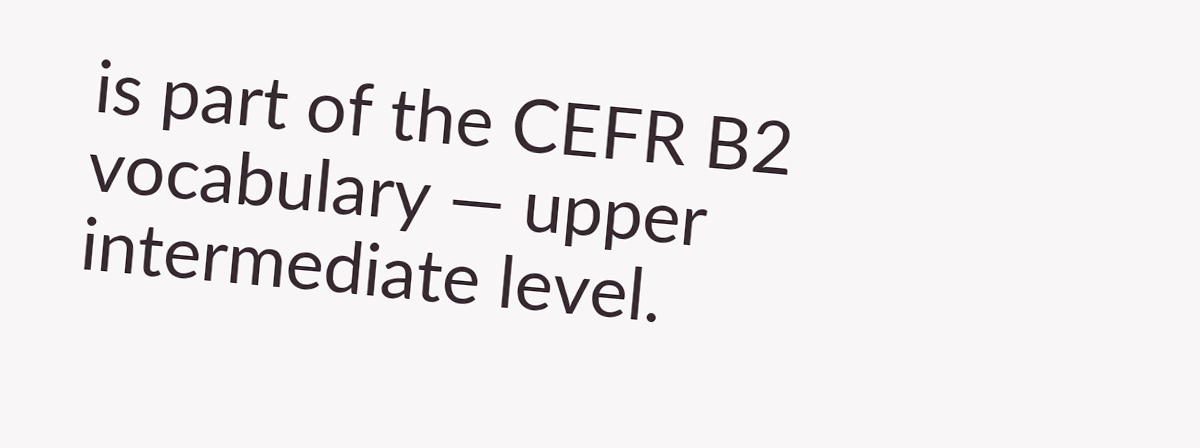is part of the CEFR B2 vocabulary — upper intermediate level.